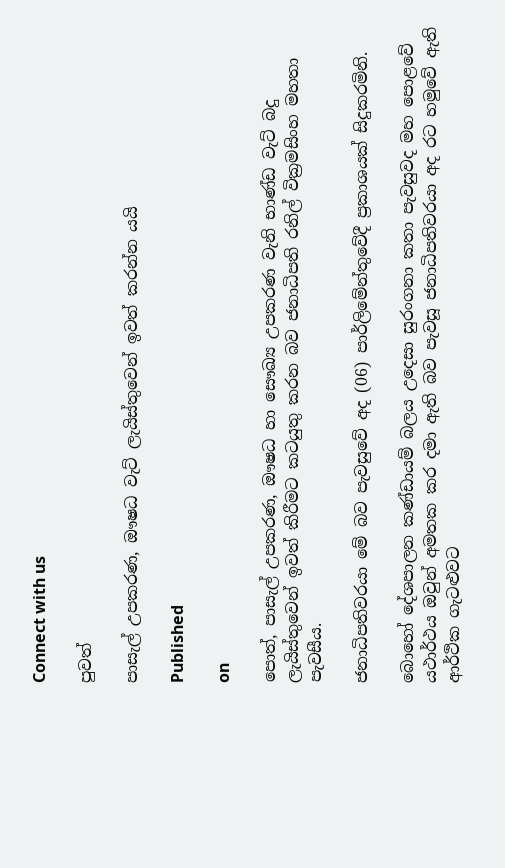Connect with us

පුවත්

පාසැල් උපකරණ, ඖෂධ වැට් ලැයිස්තුවෙන් ඉවත් කරන්න යයි

Published

on

පොත්, පාසැල් උපකරණ, ඖෂධ හා සෞඛ්‍ය උපකරණ වැනි භාණ්ඩ වැට් බදු ලැයිස්තුවෙන් ඉවත් කිරීමට කටයුතු කරන බව ජනාධිපති රනිල් වික්‍රමසිංහ මහතා පැවසීය.

ජනාධිපතිවරයා මේ බව පැවසුවේ අද (06) පාර්ලිමේන්තුවේදී ප්‍රකාශයක් සිදුකරමිනි.

බොහෝ දේශපාලන කණ්ඩායම් බලය උදෙසා සුරංගනා කතා පැවසුවද මහ පොළවේ යථාර්ථය ඔවුන් අමතක කර දමා ඇති බව පැවසූ ජනාධිපතිවරයා අද රට හමුවේ ඇති ආර්ථික ගැටළුවට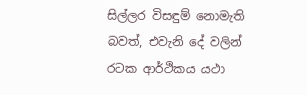සිල්ලර විසඳුම් නොමැති බවත්, එවැනි දේ වලින් රටක ආර්ථිකය යථා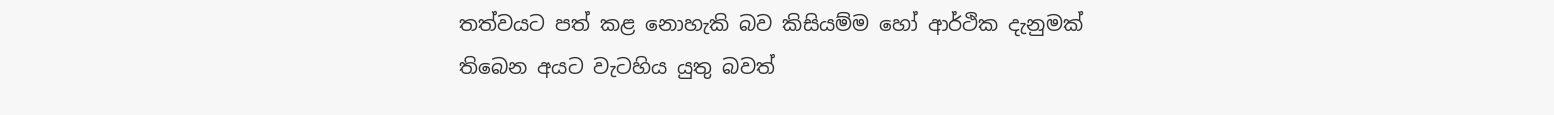තත්වයට පත් කළ නොහැකි බව කිසියම්ම හෝ ආර්ථික දැනුමක් තිබෙන අයට වැටහිය යුතු බවත්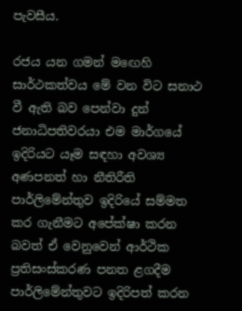පැවසීය.

රජය යන ගමන් මඟෙහි සාර්ථකත්වය මේ වන විට සනාථ වී ඇති බව පෙන්වා දුන් ජනාධිපතිවරයා එම මාර්ගයේ ඉදිරියට යෑම සඳහා අවශ්‍ය අණපනත් හා නීතිරීති පාර්ලිමේන්තුව ඉදිරියේ සම්මත කර ගැනීමට අපේක්ෂා කරන බවත් ඒ වෙනුවෙන් ආර්ථික ප්‍රතිසංස්කරණ පනත ළගදීම පාර්ලිමේන්තුවට ඉදිරිපත් කරන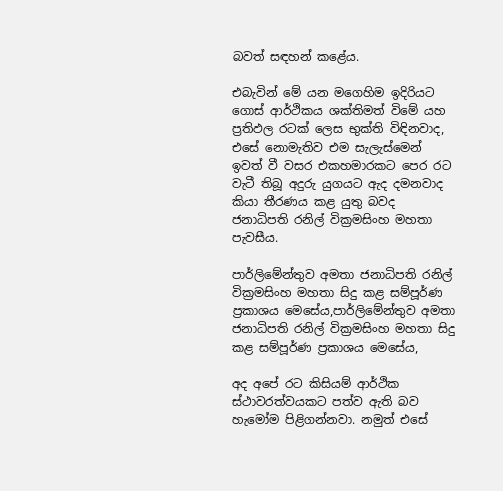බවත් සඳහන් කළේය.

එබැවින් මේ යන මගෙහිම ඉදිරියට ගොස් ආර්ථිකය ශක්තිමත් විමේ යහ ප්‍රතිඵල රටක් ලෙස භුක්ති විඳිනවාද, එසේ නොමැතිව එම සැලැස්මෙන් ඉවත් වී වසර එකහමාරකට පෙර රට වැටී තිබූ අදුරු යුගයට ඇද දමනවාද කියා තීරණය කළ යුතු බවද ජනාධිපති රනිල් වික්‍රමසිංහ මහතා පැවසීය.

පාර්ලිමේන්තුව අමතා ජනාධිපති රනිල් වික්‍රමසිංහ මහතා සිදු කළ සම්පූර්ණ ප්‍රකාශය මෙසේය,පාර්ලිමේන්තුව අමතා ජනාධිපති රනිල් වික්‍රමසිංහ මහතා සිදු කළ සම්පූර්ණ ප්‍රකාශය මෙසේය,

අද අපේ රට කිසියම් ආර්ථික ස්ථාවරත්වයකට පත්ව ඇති බව හැමෝම පිළිගන්නවා. නමුත් එසේ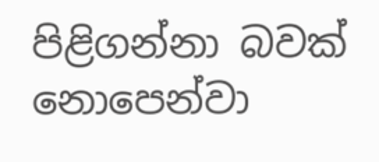පිළිගන්නා බවක් නොපෙන්වා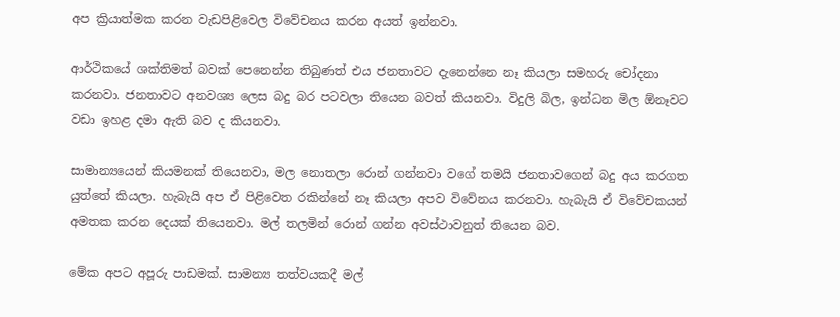අප ක්‍රියාත්මක කරන වැඩපිළිවෙල විවේචනය කරන අයත් ඉන්නවා.

ආර්ථිකයේ ශක්තිමත් බවක් පෙනෙන්න තිබුණත් එය ජනතාවට දැනෙන්නෙ නෑ කියලා සමහරු චෝදනා කරනවා. ජනතාවට අනවශ්‍ය ලෙස බදු බර පටවලා තියෙන බවත් කියනවා. විදුලි බිල, ඉන්ධන මිල ඕනෑවට වඩා ඉහළ දමා ඇති බව ද කියනවා.

සාමාන්‍යයෙන් කියමනක් තියෙනවා, මල නොතලා රොන් ගන්නවා වගේ තමයි ජනතාවගෙන් බදු අය කරගත යුත්තේ කියලා. හැබැයි අප ඒ පිළිවෙත රකින්නේ නෑ කියලා අපව විවේනය කරනවා. හැබැයි ඒ විවේචකයන් අමතක කරන දෙයක් තියෙනවා. මල් තලමින් රොන් ගන්න අවස්ථාවනුත් තියෙන බව.

මේක අපට අපූරු පාඩමක්. සාමන්‍ය තත්වයකදී මල්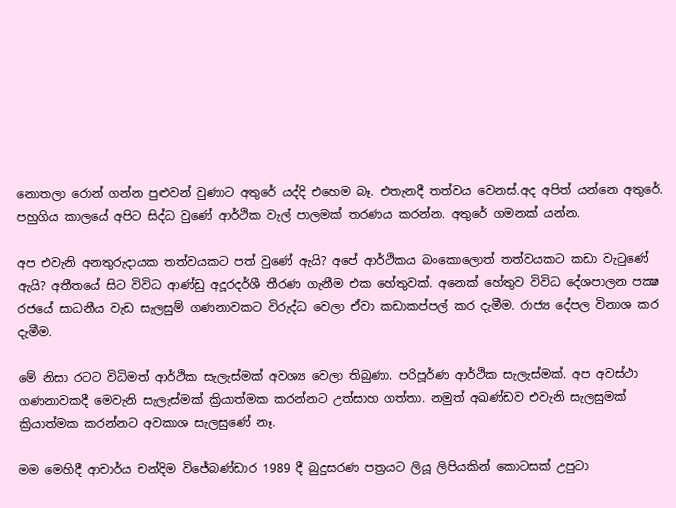නොතලා රොන් ගන්න පුළුවන් වුණාට අතුරේ යද්දි එහෙම බෑ. එතැනදී තත්වය වෙනස්.අද අපිත් යන්නෙ අතුරේ. පහුගිය කාලයේ අපිට සිද්ධ වුණේ ආර්ථික වැල් පාලමක් තරණය කරන්න. අතුරේ ගමනක් යන්න.

අප එවැනි අනතුරුදායක තත්වයකට පත් වුණේ ඇයි? අපේ ආර්ථිකය බංකොලොත් තත්වයකට කඩා වැටුණේ ඇයි? අතීතයේ සිට විවිධ ආණ්ඩු අදූරදර්ශී තීරණ ගැනීම එක හේතුවක්. අනෙක් හේතුව විවිධ දේශපාලන පක්‍ෂ රජයේ සාධනීය වැඩ සැලසුම් ගණනාවකට විරුද්ධ වෙලා ඒවා කඩාකප්පල් කර දැමීම. රාජ්‍ය දේපල විනාශ කර දැමීම.

මේ නිසා රටට විධිමත් ආර්ථික සැලැස්මක් අවශ්‍ය වෙලා තිබුණා. පරිපූර්ණ ආර්ථික සැලැස්මක්. අප අවස්ථා ගණනාවකදී මෙවැනි සැලැස්මක් ක්‍රියාත්මක කරන්නට උත්සාහ ගත්තා. නමුත් අඛණ්ඩව එවැනි සැලසුමක් ක්‍රියාත්මක කරන්නට අවකාශ සැලසුණේ නෑ.

මම මෙහිදී ආචාර්ය චන්දිම විජේබණ්ඩාර 1989 දී බුදුසරණ පත්‍රයට ලියූ ලිපියකින් කොටසක් උපුටා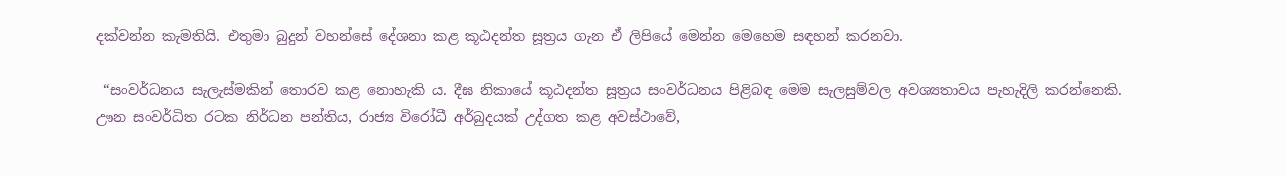දක්වන්න කැමතියි. එතුමා බුදුන් වහන්සේ දේශනා කළ කූඨදන්ත සූත්‍රය ගැන ඒ ලිපියේ මෙන්න මෙහෙම සඳහන් කරනවා.

 “සංවර්ධනය සැලැස්මකින් තොරව කළ නොහැකි ය. දීඝ නිකායේ කූඨදන්ත සූත්‍රය සංවර්ධනය පිළිබඳ මෙම සැලසුම්වල අවශ්‍යතාවය පැහැදිලි කරන්නෙකි. ඌන සංවර්ධිත රටක නිර්ධන පන්තිය, රාජ්‍ය විරෝධී අර්බුදයක් උද්ගත කළ අවස්ථාවේ,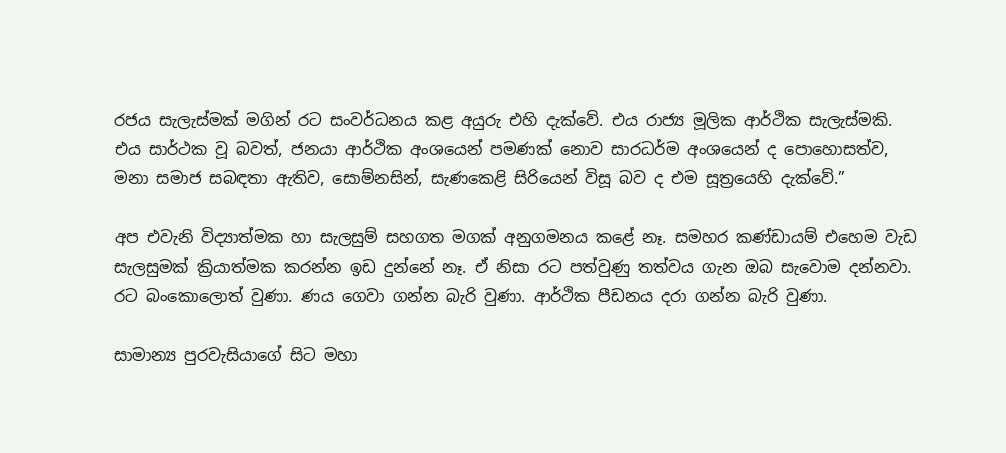රජය සැලැස්මක් මගින් රට සංවර්ධනය කළ අයුරු එහි දැක්වේ. එය රාජ්‍ය මූලික ආර්ථික සැලැස්මකි. එය සාර්ථක වූ බවත්, ජනයා ආර්ථික අංශයෙන් පමණක් නොව සාරධර්ම අංශයෙන් ද පොහොසත්ව, මනා සමාජ සබඳතා ඇතිව, සොම්නසින්, සැණකෙළි සිරියෙන් විසූ බව ද එම සූත්‍රයෙහි දැක්වේ.”

අප එවැනි විද්‍යාත්මක හා සැලසුම් සහගත මගක් අනුගමනය කළේ නෑ. සමහර කණ්ඩායම් එහෙම වැඩ සැලසුමක් ක්‍රියාත්මක කරන්න ඉඩ දුන්නේ නෑ. ඒ නිසා රට පත්වුණු තත්වය ගැන ඔබ සැවොම දන්නවා. රට බංකොලොත් වුණා. ණය ගෙවා ගන්න බැරි වුණා. ආර්ථික පීඩනය දරා ගන්න බැරි වුණා.

සාමාන්‍ය පුරවැසියාගේ සිට මහා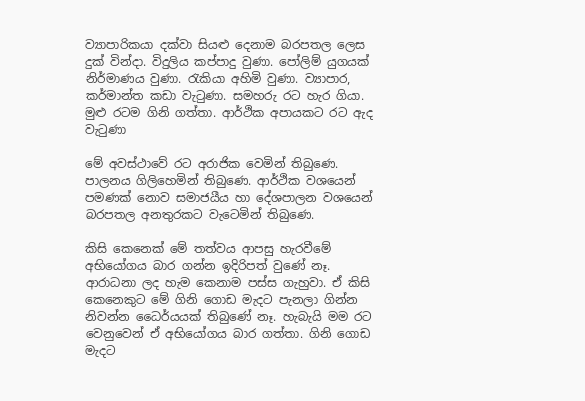ව්‍යාපාරිකයා දක්වා සියළු දෙනාම බරපතල ලෙස දුක් වින්දා. විදුලිය කප්පාදු වුණා. පෝලිම් යුගයක් නිර්මාණය වුණා. රැකියා අහිමි වුණා. ව්‍යාපාර, කර්මාන්ත කඩා වැටුණා. සමහරු රට හැර ගියා. මුළු රටම ගිනි ගත්තා. ආර්ථික අපායකට රට ඇද වැටුණා

මේ අවස්ථාවේ රට අරාජික වෙමින් තිබුණෙ. පාලනය ගිලිහෙමින් තිබුණෙ. ආර්ථික වශයෙන් පමණක් නොව සමාජයීය හා දේශපාලන වශයෙන් බරපතල අනතුරකට වැටෙමින් තිබුණෙ.

කිසි කෙනෙක් මේ තත්වය ආපසු හැරවීමේ අභියෝගය බාර ගන්න ඉදිරිපත් වුණේ නෑ. ආරාධනා ලද හැම කෙනාම පස්ස ගැහුවා. ඒ කිසි කෙනෙකුට මේ ගිනි ගොඩ මැදට පැනලා ගින්න නිවන්න ධෛර්යයක් තිබුණේ නෑ. හැබැයි මම රට වෙනුවෙන් ඒ අභියෝගය බාර ගත්තා. ගිනි ගොඩ මැදට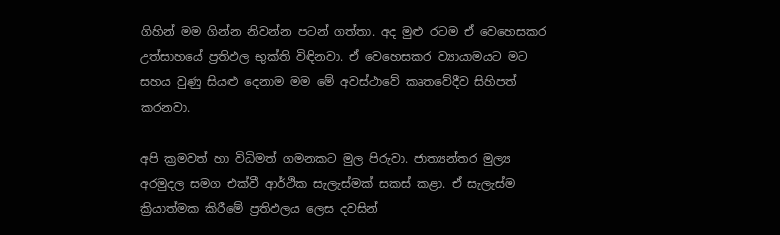ගිහින් මම ගින්න නිවන්න පටන් ගත්තා. අද මුළු රටම ඒ වෙහෙසකර උත්සාහයේ ප්‍රතිඵල භුක්ති විඳිනවා. ඒ වෙහෙසකර ව්‍යායාමයට මට සහය වුණු සියළු දෙනාම මම මේ අවස්ථාවේ කෘතවේදීව සිහිපත් කරනවා.

අපි ක්‍රමවත් හා විධිමත් ගමනකට මුල පිරුවා. ජාත්‍යන්තර මුල්‍ය අරමුදල සමග එක්වී ආර්ථික සැලැස්මක් සකස් කළා. ඒ සැලැස්ම ක්‍රියාත්මක කිරීමේ ප්‍රතිඵලය ලෙස දවසින්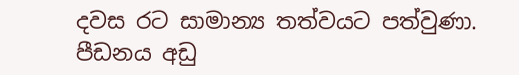දවස රට සාමාන්‍ය තත්වයට පත්වුණා. පීඩනය අඩු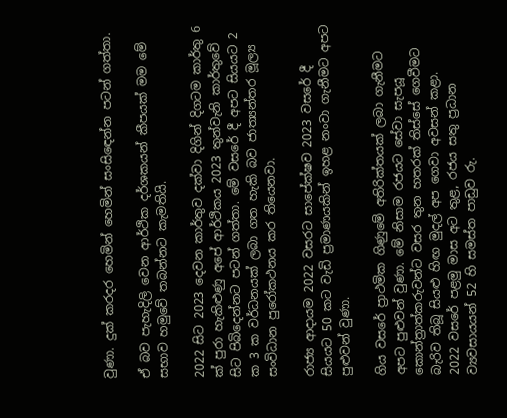වුණා. දුක් කරදර හෙමින් හෙමින් සංසිඳෙන්න පටන් ගත්තා.

ඒ බව පැහැදිලි වෙන ආර්ථික දර්ශකයන් කීපයක් මම මේ සභාව හමුවේ තබන්නට කැමතියි.

2022 සිට 2023 දෙවන කාර්තුව දක්වා දිගින් දිගටම කාර්තු 6 ක් පුරා හැකිළුණු අපේ ආර්ථිකය 2023 තුන්වැනි කාර්තුවේ සිට පිබිදෙන්නට පටන් ගත්තා. මේ වසරේ දී අපට සියයට 2 ක 3 ක වර්ධනයක් ලබා ගත හැකි බව ජාත්‍යන්තර මූල්‍ය සංවිධාන පුරෝකථනය කර තියෙනවා.

රාජ්‍ය ආදායම 2022 වසරට සාපේක්ෂව 2023 වසරේ දී සියයට 50 කට වැඩි ප්‍රමාණයකින් ඉහළ නංවා ගැනීමට අපට පුළුවන් වුණා.

ගිය වසරේ ප්‍රාථමික ගිණුමේ අතිරික්තයක් ලබා ගැනීමට අපට පුළුවන් වුණා. මේ නිසාම රජයට සේවා සැපයූ කොන්ත්‍රාත්කරුවන්ට වසර තුන හතරක් තිස්සේ ගෙවීමට බැරිව තිබූ සියළු හිඟ මුදල් අප ගෙවා අවසන් කළා.
2022 වසරේ පළමු මාස අට තුළ, රජය සතු ප්‍රධාන ව්‍යවසායයන් 52 හි සමස්ත පාඩුව රු.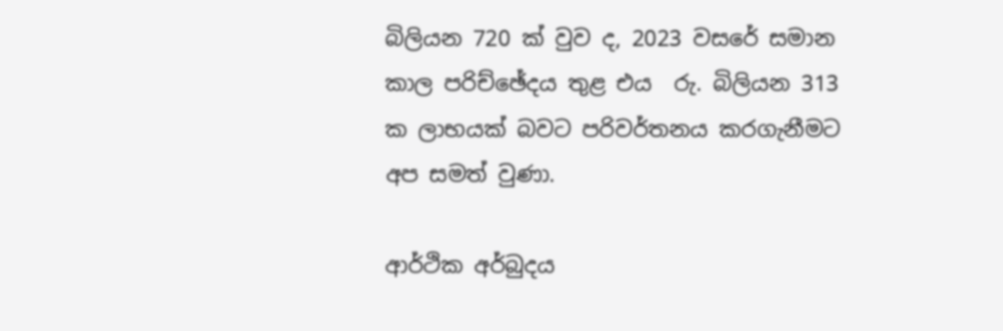බිලියන 720 ක් වුව ද, 2023 වසරේ සමාන කාල පරිච්ඡේදය තුළ එය  රු. බිලියන 313 ක ලාභයක් බවට පරිවර්තනය කරගැනීමට අප සමත් වුණා.

ආර්ථික අර්බුදය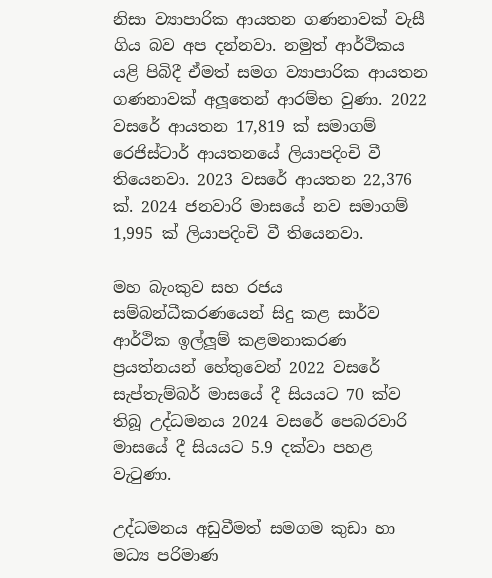නිසා ව්‍යාපාරික ආයතන ගණනාවක් වැසී ගිය බව අප දන්නවා. නමුත් ආර්ථිකය යළි පිබිදී ඒමත් සමග ව්‍යාපාරික ආයතන ගණනාවක් අලූතෙන් ආරම්භ වුණා. 2022 වසරේ ආයතන 17,819 ක් සමාගම් රෙජිස්ටාර් ආයතනයේ ලියාපදිංචි වී තියෙනවා. 2023 වසරේ ආයතන 22,376 ක්. 2024 ජනවාරි මාසයේ නව සමාගම් 1,995 ක් ලියාපදිංචි වී තියෙනවා.

මහ බැංකුව සහ රජය සම්බන්ධීකරණයෙන් සිදු කළ සාර්ව ආර්ථික ඉල්ලූම් කළමනාකරණ ප්‍රයත්නයන් හේතුවෙන් 2022 වසරේ සැප්තැම්බර් මාසයේ දී සියයට 70 ක්ව තිබූ උද්ධමනය 2024 වසරේ පෙබරවාරි මාසයේ දී සියයට 5.9 දක්වා පහළ වැටුණා.

උද්ධමනය අඩුවීමත් සමගම කුඩා හා මධ්‍ය පරිමාණ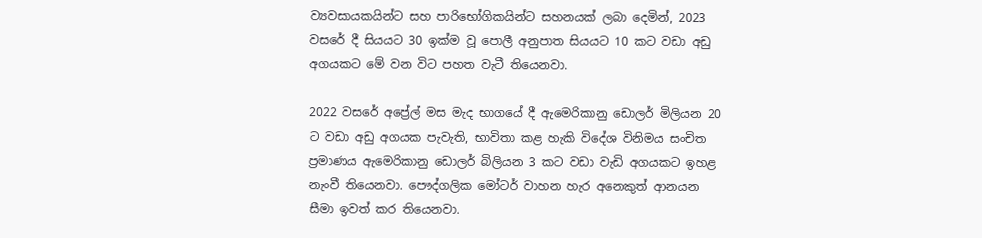ව්‍යවසායකයින්ට සහ පාරිභෝගිකයින්ට සහනයක් ලබා දෙමින්, 2023 වසරේ දී සියයට 30 ඉක්ම වූ පොලී අනුපාත සියයට 10 කට වඩා අඩු අගයකට මේ වන විට පහත වැටී තියෙනවා.

2022 වසරේ අප්‍රේල් මස මැද භාගයේ දී ඇමෙරිකානු ඩොලර් මිලියන 20 ට වඩා අඩු අගයක පැවැති, භාවිතා කළ හැකි විදේශ විනිමය සංචිත ප්‍රමාණය ඇමෙරිකානු ඩොලර් බිලියන 3 කට වඩා වැඩි අගයකට ඉහළ නැංවී තියෙනවා. පෞද්ගලික මෝටර් වාහන හැර අනෙකුත් ආනයන සීමා ඉවත් කර තියෙනවා.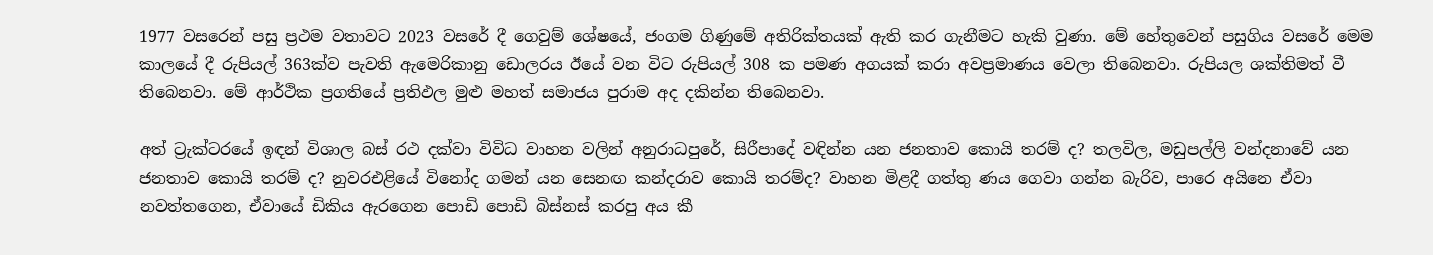1977 වසරෙන් පසු ප්‍රථම වතාවට 2023 වසරේ දී ගෙවුම් ශේෂයේ, ජංගම ගිණුමේ අතිරික්තයක් ඇති කර ගැනීමට හැකි වුණා. මේ හේතුවෙන් පසුගිය වසරේ මෙම කාලයේ දී රුපියල් 363ක්ව පැවති ඇමෙරිකානු ඩොලරය ඊයේ වන විට රුපියල් 308 ක පමණ අගයක් කරා අවප්‍රමාණය වෙලා තිබෙනවා. රුපියල ශක්තිමත් වී තිබෙනවා. මේ ආර්ථික ප්‍රගතියේ ප්‍රතිඵල මුළු මහත් සමාජය පුරාම අද දකින්න තිබෙනවා.

අත් ට්‍රැක්ටරයේ ඉඳන් විශාල බස් රථ දක්වා විවිධ වාහන වලින් අනුරාධපුරේ, සිරීපාදේ වඳින්න යන ජනතාව කොයි තරම් ද? තලවිල, මඩුපල්ලි වන්දනාවේ යන ජනතාව කොයි තරම් ද? නුවරඑළියේ විනෝද ගමන් යන සෙනඟ කන්දරාව කොයි තරම්ද? වාහන මිළදී ගත්තු ණය ගෙවා ගන්න බැරිව, පාරෙ අයිනෙ ඒවා නවත්තගෙන, ඒවායේ ඩිකිය ඇරගෙන පොඩි පොඩි බිස්නස් කරපු අය කී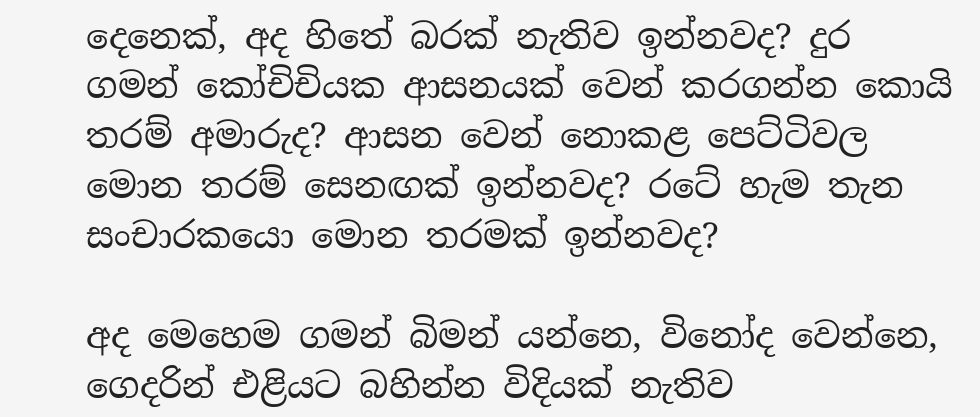දෙනෙක්, අද හිතේ බරක් නැතිව ඉන්නවද? දුර ගමන් කෝචිචියක ආසනයක් වෙන් කරගන්න කොයි තරම් අමාරුද? ආසන වෙන් නොකළ පෙට්ටිවල මොන තරම් සෙනඟක් ඉන්නවද? රටේ හැම තැන සංචාරකයො මොන තරමක් ඉන්නවද?

අද මෙහෙම ගමන් බිමන් යන්නෙ, විනෝද වෙන්නෙ, ගෙදරින් එළියට බහින්න විදියක් නැතිව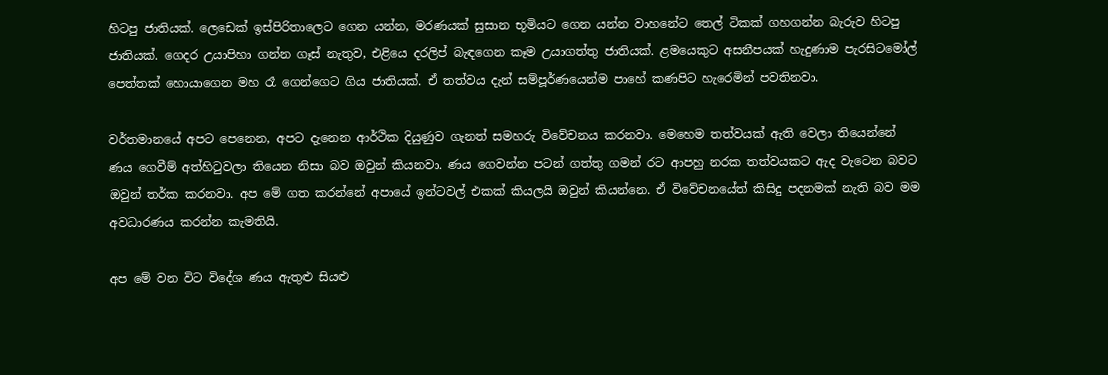හිටපු ජාතියක්. ලෙඩෙක් ඉස්පිරිතාලෙට ගෙන යන්න, මරණයක් සුසාන භූමියට ගෙන යන්න වාහනේට තෙල් ටිකක් ගහගන්න බැරුව හිටපු ජාතියක්. ගෙදර උයාපිහා ගන්න ගෑස් නැතුව, එළියෙ දරලිප් බැඳගෙන කෑම උයාගත්තු ජාතියක්. ළමයෙකුට අසනීපයක් හැදුණාම පැරසිටමෝල් පෙත්තක් හොයාගෙන මහ රෑ ගෙන්ගෙට ගිය ජාතියක්. ඒ තත්වය දැන් සම්පූර්ණයෙන්ම පාහේ කණපිට හැරෙමින් පවතිනවා.

වර්තමානයේ අපට පෙනෙන, අපට දැනෙන ආර්ථික දියුණුව ගැනත් සමහරු විවේචනය කරනවා. මෙහෙම තත්වයක් ඇති වෙලා තියෙන්නේ ණය ගෙවීම් අත්හිටුවලා තියෙන නිසා බව ඔවුන් කියනවා. ණය ගෙවන්න පටන් ගත්තු ගමන් රට ආපහු නරක තත්වයකට ඇද වැටෙන බවට ඔවුන් තර්ක කරනවා. අප මේ ගත කරන්නේ අපායේ ඉන්ටවල් එකක් කියලයි ඔවුන් කියන්නෙ. ඒ විවේචනයේත් කිසිදු පදනමක් නැති බව මම අවධාරණය කරන්න කැමතියි.

අප මේ වන විට විදේශ ණය ඇතුළු සියළු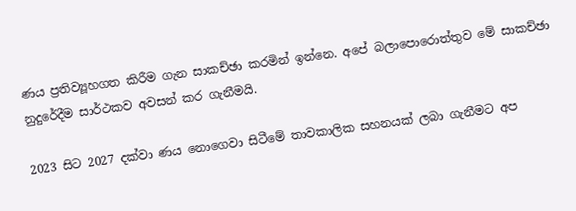ණය ප්‍රතිව්‍යූහගත කිරීම ගැන සාකච්ඡා කරමින් ඉන්නෙ. අපේ බලාපොරොත්තුව මේ සාකච්ඡා නුදුරේදීම සාර්ථකව අවසන් කර ගැනීමයි.

2023 සිට 2027 දක්වා ණය නොගෙවා සිටීමේ තාවකාලික සහනයක් ලබා ගැනීමට අප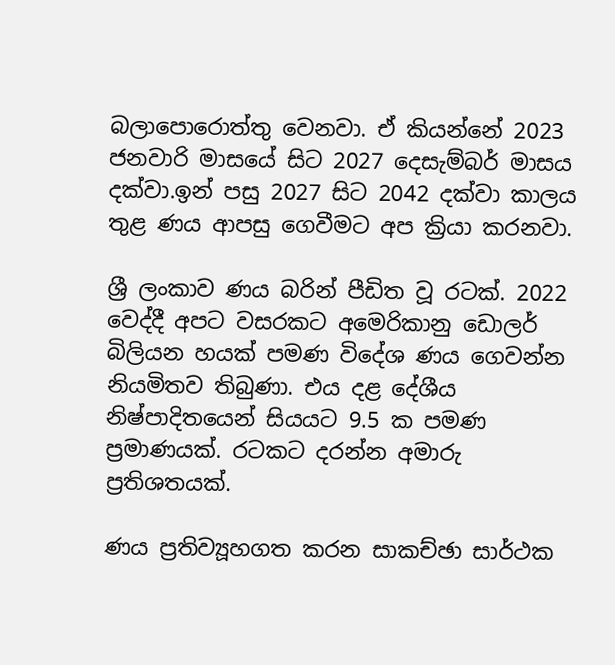බලාපොරොත්තු වෙනවා. ඒ කියන්නේ 2023 ජනවාරි මාසයේ සිට 2027 දෙසැම්බර් මාසය දක්වා.ඉන් පසු 2027 සිට 2042 දක්වා කාලය තුළ ණය ආපසු ගෙවීමට අප ක්‍රියා කරනවා.

ශ්‍රී ලංකාව ණය බරින් පීඩිත වූ රටක්. 2022 වෙද්දී අපට වසරකට අමෙරිකානු ඩොලර් බිලියන හයක් පමණ විදේශ ණය ගෙවන්න නියමිතව තිබුණා. එය දළ දේශීය නිෂ්පාදිතයෙන් සියයට 9.5 ක පමණ ප්‍රමාණයක්. රටකට දරන්න අමාරු ප්‍රතිශතයක්.

ණය ප්‍රතිව්‍යූහගත කරන සාකච්ඡා සාර්ථක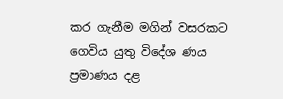කර ගැනීම මගින් වසරකට ගෙවිය යුතු විදේශ ණය ප්‍රමාණය දළ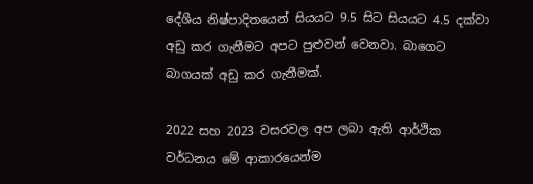දේශීය නිෂ්පාදිතයෙන් සියයට 9.5 සිට සියයට 4.5 දක්වා අඩු කර ගැනීමට අපට පුළුවන් වෙනවා. බාගෙට බාගයක් අඩු කර ගැනීමක්.

2022 සහ 2023 වසරවල අප ලබා ඇති ආර්ථික වර්ධනය මේ ආකාරයෙන්ම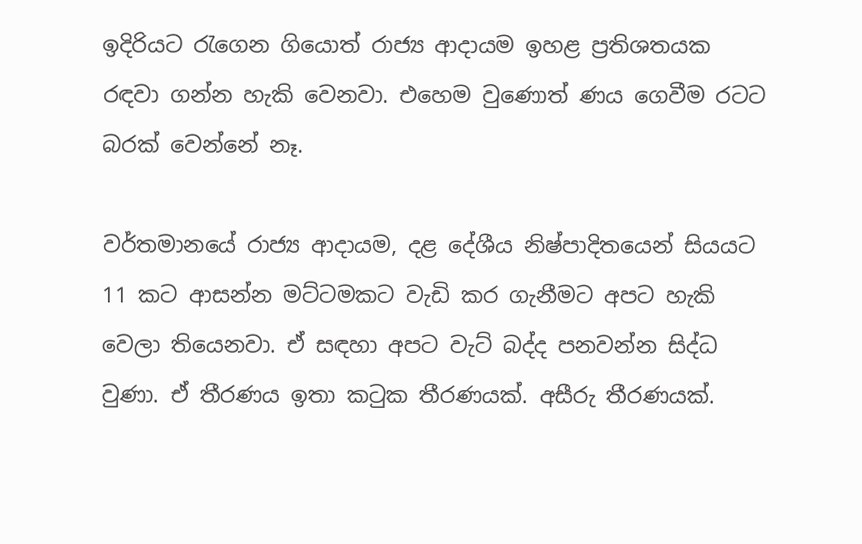ඉදිරියට රැගෙන ගියොත් රාජ්‍ය ආදායම ඉහළ ප්‍රතිශතයක රඳවා ගන්න හැකි වෙනවා. එහෙම වුණොත් ණය ගෙවීම රටට බරක් වෙන්නේ නෑ.

වර්තමානයේ රාජ්‍ය ආදායම, දළ දේශීය නිෂ්පාදිතයෙන් සියයට 11 කට ආසන්න මට්ටමකට වැඩි කර ගැනීමට අපට හැකි වෙලා තියෙනවා. ඒ සඳහා අපට වැට් බද්ද පනවන්න සිද්ධ වුණා. ඒ තීරණය ඉතා කටුක තීරණයක්. අසීරු තීරණයක්.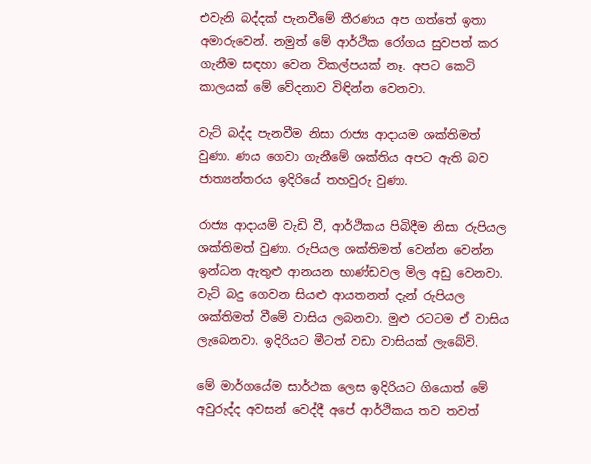එවැනි බද්දක් පැනවීමේ තීරණය අප ගත්තේ ඉතා අමාරුවෙන්. නමුත් මේ ආර්ථික රෝගය සුවපත් කර ගැනීම සඳහා වෙන විකල්පයක් නෑ. අපට කෙටි කාලයක් මේ වේදනාව විඳින්න වෙනවා.

වැට් බද්ද පැනවීම නිසා රාජ්‍ය ආදායම ශක්තිමත් වුණා. ණය ගෙවා ගැනීමේ ශක්තිය අපට ඇති බව ජාත්‍යන්තරය ඉදිරියේ තහවුරු වුණා.

රාජ්‍ය ආදායම් වැඩි වී, ආර්ථිකය පිබිදීම නිසා රුපියල ශක්තිමත් වුණා. රුපියල ශක්තිමත් වෙන්න වෙන්න ඉන්ධන ඇතුළු ආනයන භාණ්ඩවල මිල අඩු වෙනවා. වැට් බදු ගෙවන සියළු ආයතනත් දැන් රුපියල ශක්තිමත් වීමේ වාසිය ලබනවා. මුළු රටටම ඒ වාසිය ලැබෙනවා. ඉදිරියට මීටත් වඩා වාසියක් ලැබේවි.

මේ මාර්ගයේම සාර්ථක ලෙස ඉදිරියට ගියොත් මේ අවුරුද්ද අවසන් වෙද්දී අපේ ආර්ථිකය තව තවත්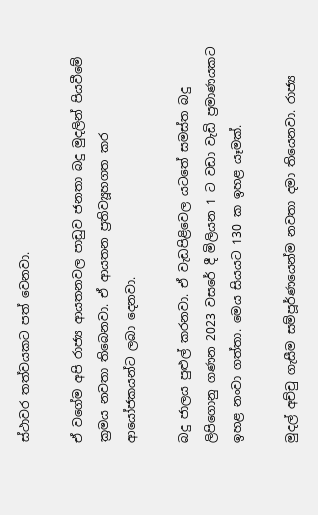ස්ථාවර තත්වයකට පත් වෙනවා.

ඒ වගේම අපි රාජ්‍ය ආයතනවල පාඩුව ජනතා බදු මුදලින් පියවීමේ ක්‍රමය නවතා තිබෙනවා. ඒ ආයතන ප්‍රතිව්‍යූහගත කර ආයෝජකයන්ට ලබා දෙනවා.

බදු ජාලය පුළුල් කරනවා. ඒ වැඩපිළිවෙල යටතේ සමස්ත බදු ලිපිගොනු ගණන 2023 වසරේ දී මිලියන 1 ට වඩා වැඩි ප්‍රමාණයකට ඉහළ නංවා ගත්තා. මෙය සියයට 130 ක ඉහළ යෑමක්.

මුදල් අච්චු ගැසීම සම්පූර්ණයෙන්ම නවතා දමා තියෙනවා. රාජ්‍ය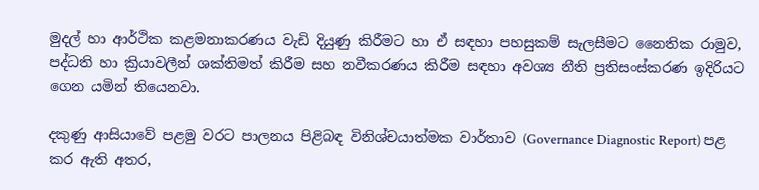මුදල් හා ආර්ථික කළමනාකරණය වැඩි දියුණු කිරීමට හා ඒ සඳහා පහසුකම් සැලසීමට නෛතික රාමුව, පද්ධති හා ක්‍රියාවලීන් ශක්තිමත් කිරීම සහ නවීකරණය කිරීම සඳහා අවශ්‍ය නීති ප්‍රතිසංස්කරණ ඉදිරියට ගෙන යමින් තියෙනවා.

දකුණු ආසියාවේ පළමු වරට පාලනය පිළිබඳ විනිශ්චයාත්මක වාර්තාව (Governance Diagnostic Report) පළ කර ඇති අතර,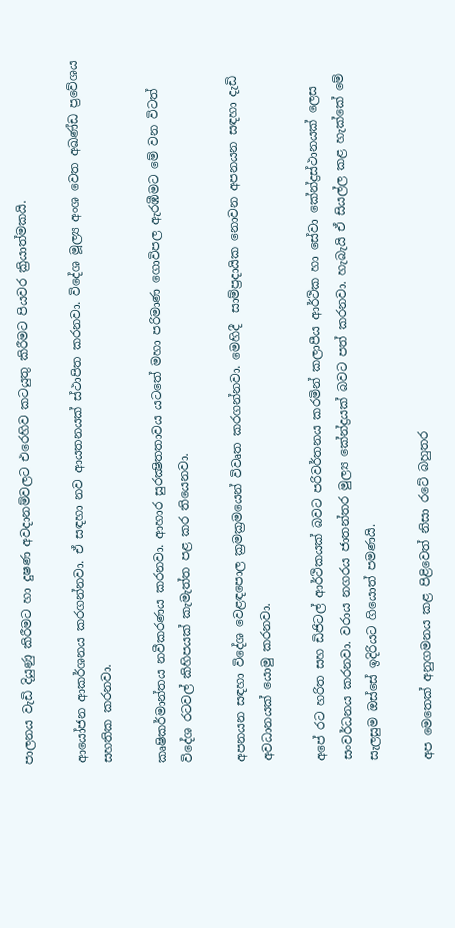පාලනය වැඩි දියුණු කිරීමට හා දුෂණ අවදානම්වලට එරෙහිව කටයුතු කිරීමට පියවර ක්‍රියාත්මකයි.

ආයෝජන ආකර්ශනය කරගන්නවා. ඒ සඳහා නව ආයතනයක් ස්ථාපිත කරනවා. විදේශ මූල්‍ය අංශ වෙත අඛණ්ඩ ප්‍රවේශය සහතික කරනවා.

කෘෂිකර්මාන්තය නවීකරණය කරනවා. ආහාර සුරක්‍ෂිතතාවය යටතේ මහා පරිමාණ ගොවිපල ඇරඹීමට මේ වන විටත් විදේශ රටවල් කිහිපයක් කැමැත්ත පළ කර තියෙනවා.

අපනයන සඳහා විදේශ වෙළඳපොල ක්‍රමක්‍රමයෙන් විවෘත කරගන්නවා. මෙහිදී  සාම්ප්‍රදායික නොවන අපනයන සඳහා දැඩි අවධානයක් යොමු කරනවා.

අපේ රට හරිත සහ ඩිජිටල් ආර්ථිකයක් බවට පරිවර්තනය කරමින් කලාපීය ආර්ථික හා සේවා කේන්ද්‍රස්ථානයක් ලෙස සංවර්ධනය කරනවා. වරාය නගරය ජාතන්තර මුල්‍ය කේන්ද්‍රයක් බවට පත් කරනවා. හැබැයි ඒ සියල්ල කළ හැක්කේ මේ සැලසුම ඔස්සේ ඉදිරියට ගියොත් පමණයි.

අප මෙතෙක් අනුගමනය කළ පිළිවෙත් නිසා රටේ බහුතර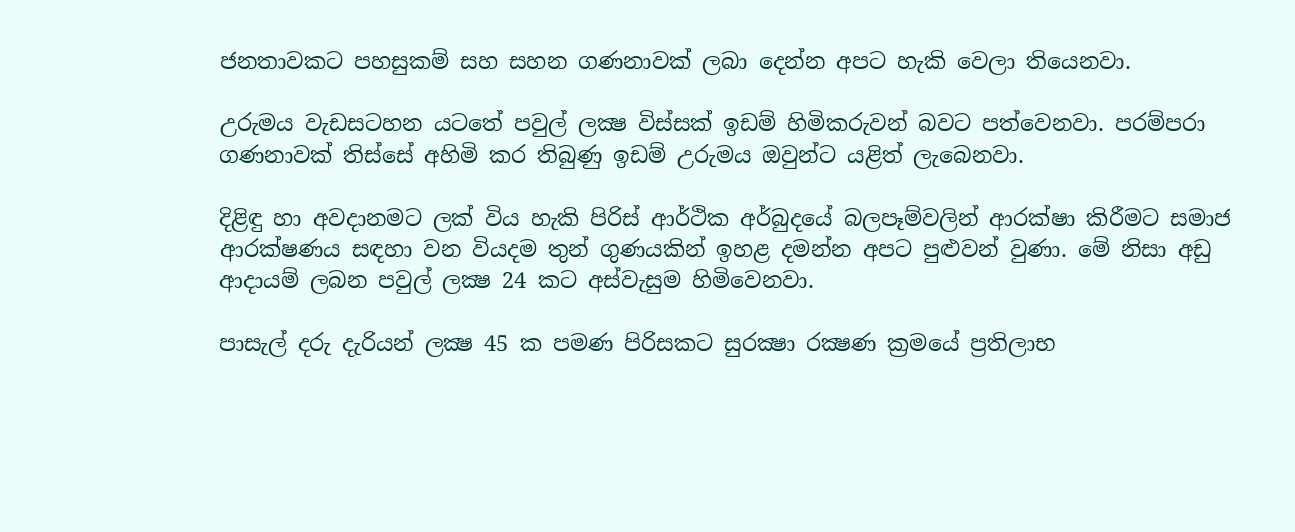ජනතාවකට පහසුකම් සහ සහන ගණනාවක් ලබා දෙන්න අපට හැකි වෙලා තියෙනවා.

උරුමය වැඩසටහන යටතේ පවුල් ලක්‍ෂ විස්සක් ඉඩම් හිමිකරුවන් බවට පත්වෙනවා. පරම්පරා ගණනාවක් තිස්සේ අහිමි කර තිබුණු ඉඩම් උරුමය ඔවුන්ට යළිත් ලැබෙනවා.

දිළිඳු හා අවදානමට ලක් විය හැකි පිරිස් ආර්ථික අර්බුදයේ බලපෑම්වලින් ආරක්ෂා කිරීමට සමාජ ආරක්ෂණය සඳහා වන වියදම තුන් ගුණයකින් ඉහළ දමන්න අපට පුළුවන් වුණා. මේ නිසා අඩු ආදායම් ලබන පවුල් ලක්‍ෂ 24 කට අස්වැසුම හිමිවෙනවා.

පාසැල් දරු දැරියන් ලක්‍ෂ 45 ක පමණ පිරිසකට සුරක්‍ෂා රක්‍ෂණ ක්‍රමයේ ප්‍රතිලාභ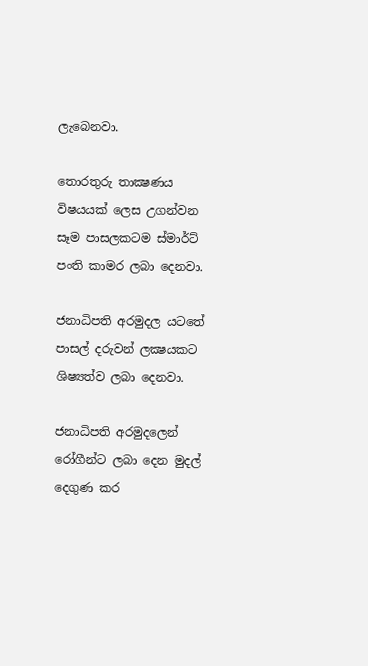ලැබෙනවා.

තොරතුරු තාක්‍ෂණය විෂයයක් ලෙස උගන්වන සෑම පාසලකටම ස්මාර්ට් පංති කාමර ලබා දෙනවා.

ජනාධිපති අරමුදල යටතේ පාසල් දරුවන් ලක්‍ෂයකට ශිෂ්‍යත්ව ලබා දෙනවා.

ජනාධිපති අරමුදලෙන් රෝගීන්ට ලබා දෙන මුදල් දෙගුණ කර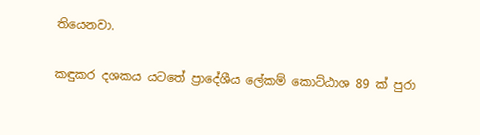තියෙනවා.

කඳුකර දශකය යටතේ ප්‍රාදේශීය ලේකම් කොට්ඨාශ 89 ක් පුරා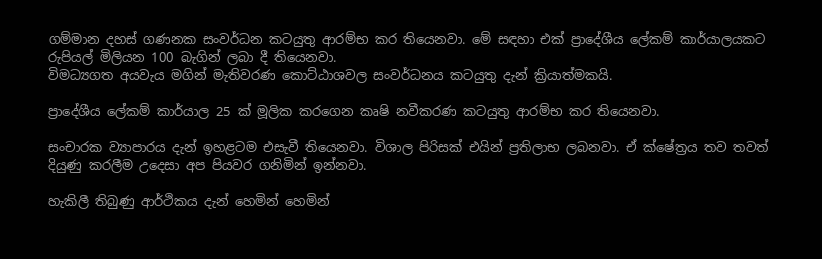ගම්මාන දහස් ගණනක සංවර්ධන කටයුතු ආරම්භ කර තියෙනවා. මේ සඳහා එක් ප්‍රාදේශීය ලේකම් කාර්යාලයකට රුපියල් මිලියන 100 බැගින් ලබා දී තියෙනවා.
විමධ්‍යගත අයවැය මගින් මැතිවරණ කොට්ඨාශවල සංවර්ධනය කටයුතු දැන් ක්‍රියාත්මකයි.

ප්‍රාදේශීය ලේකම් කාර්යාල 25 ක් මූලික කරගෙන කෘෂි නවීකරණ කටයුතු ආරම්භ කර තියෙනවා.

සංචාරක ව්‍යාපාරය දැන් ඉහළටම එසැවී තියෙනවා. විශාල පිරිසක් එයින් ප්‍රතිලාභ ලබනවා. ඒ ක්ෂේත්‍රය තව තවත් දියුණු කරලීම උදෙසා අප පියවර ගනිමින් ඉන්නවා.

හැකිලී තිබුණු ආර්ථිකය දැන් හෙමින් හෙමින්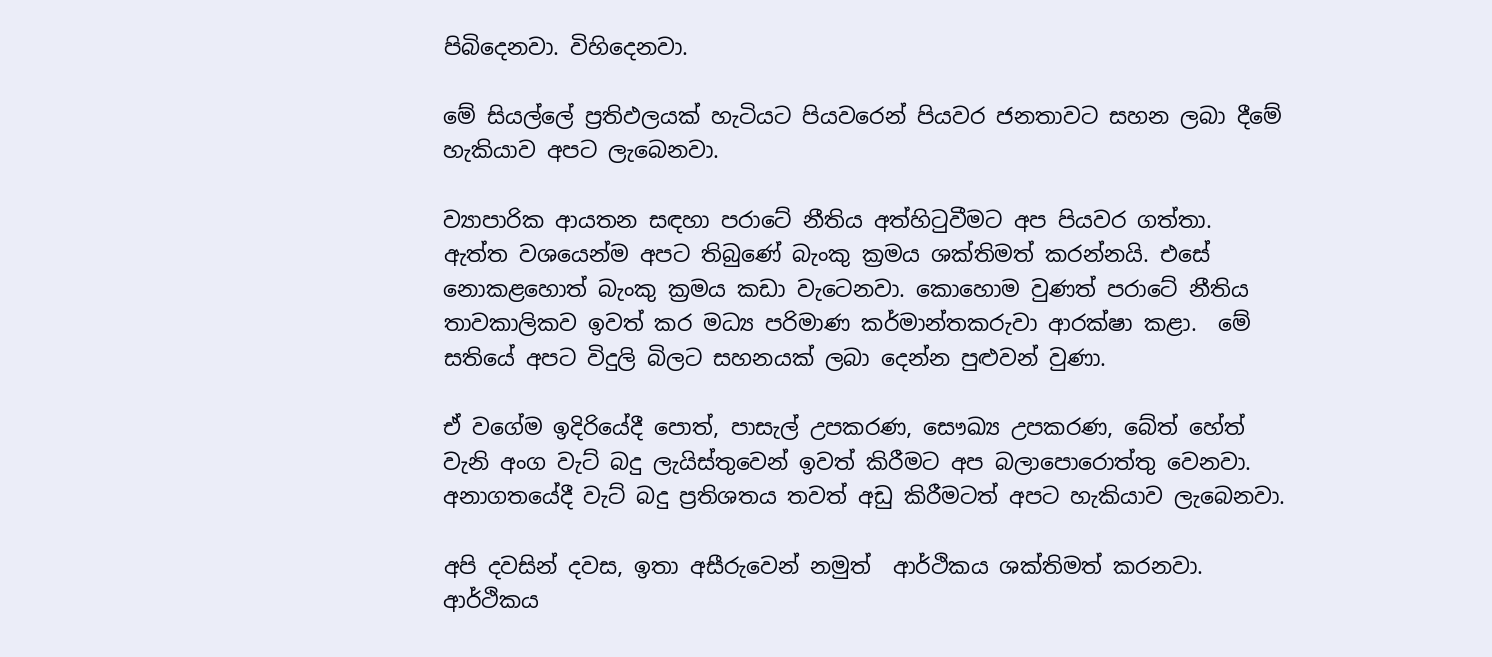පිබිදෙනවා. විහිදෙනවා.

මේ සියල්ලේ ප්‍රතිඵලයක් හැටියට පියවරෙන් පියවර ජනතාවට සහන ලබා දීමේ හැකියාව අපට ලැබෙනවා.

ව්‍යාපාරික ආයතන සඳහා පරාටේ නීතිය අත්හිටුවීමට අප පියවර ගත්තා. ඇත්ත වශයෙන්ම අපට තිබුණේ බැංකු ක්‍රමය ශක්තිමත් කරන්නයි. එසේ නොකළහොත් බැංකු ක්‍රමය කඩා වැටෙනවා. කොහොම වුණත් පරාටේ නීතිය තාවකාලිකව ඉවත් කර මධ්‍ය පරිමාණ කර්මාන්තකරුවා ආරක්ෂා කළා.  මේ සතියේ අපට විදුලි බිලට සහනයක් ලබා දෙන්න පුළුවන් වුණා.

ඒ වගේම ඉදිරියේදී පොත්, පාසැල් උපකරණ, සෞඛ්‍ය උපකරණ, බේත් හේත් වැනි අංග වැට් බදු ලැයිස්තුවෙන් ඉවත් කිරීමට අප බලාපොරොත්තු වෙනවා. අනාගතයේදී වැට් බදු ප්‍රතිශතය තවත් අඩු කිරීමටත් අපට හැකියාව ලැබෙනවා.

අපි දවසින් දවස, ඉතා අසීරුවෙන් නමුත්  ආර්ථිකය ශක්තිමත් කරනවා. ආර්ථිකය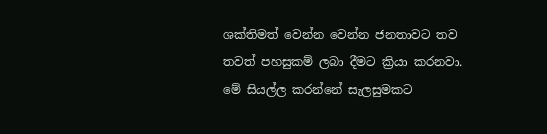ශක්තිමත් වෙන්න වෙන්න ජනතාවට තව තවත් පහසුකම් ලබා දීමට ක්‍රියා කරනවා. මේ සියල්ල කරන්නේ සැලසුමකට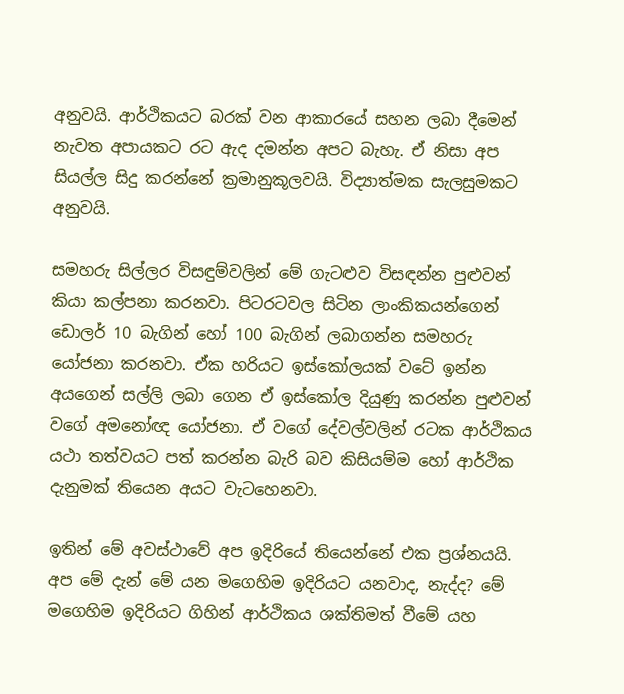අනුවයි. ආර්ථිකයට බරක් වන ආකාරයේ සහන ලබා දීමෙන් නැවත අපායකට රට ඇද දමන්න අපට බැහැ. ඒ නිසා අප සියල්ල සිදු කරන්නේ ක්‍රමානුකූලවයි. විද්‍යාත්මක සැලසුමකට අනුවයි.

සමහරු සිල්ලර විසඳුම්වලින් මේ ගැටළුව විසඳන්න පුළුවන් කියා කල්පනා කරනවා. පිටරටවල සිටින ලාංකිකයන්ගෙන් ඩොලර් 10 බැගින් හෝ 100 බැගින් ලබාගන්න සමහරු යෝජනා කරනවා. ඒක හරියට ඉස්කෝලයක් වටේ ඉන්න අයගෙන් සල්ලි ලබා ගෙන ඒ ඉස්කෝල දියුණු කරන්න පුළුවන් වගේ අමනෝඥ යෝජනා. ඒ වගේ දේවල්වලින් රටක ආර්ථිකය යථා තත්වයට පත් කරන්න බැරි බව කිසියම්ම හෝ ආර්ථික දැනුමක් තියෙන අයට වැටහෙනවා.

ඉතින් මේ අවස්ථාවේ අප ඉදිරියේ තියෙන්නේ එක ප්‍රශ්නයයි. අප මේ දැන් මේ යන මගෙහිම ඉදිරියට යනවාද, නැද්ද? මේ මගෙහිම ඉදිරියට ගිහින් ආර්ථිකය ශක්තිමත් වීමේ යහ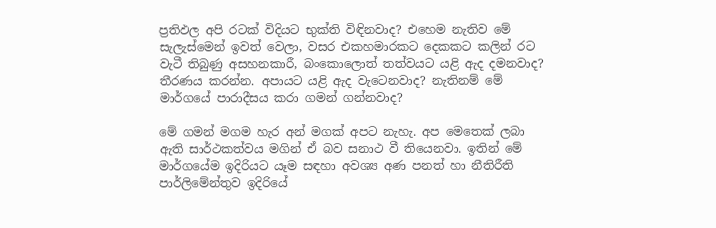ප්‍රතිඵල අපි රටක් විදියට භුක්ති විඳිනවාද? එහෙම නැතිව මේ සැලැස්මෙන් ඉවත් වෙලා, වසර එකහමාරකට දෙකකට කලින් රට වැටී තිබුණු අසහනකාරී, බංකොලොත් තත්වයට යළි ඇද දමනවාද? තීරණය කරන්න. අපායට යළි ඇද වැටෙනවාද? නැතිනම් මේ මාර්ගයේ පාරාදීසය කරා ගමන් ගන්නවාද?

මේ ගමන් මගම හැර අන් මගක් අපට නැහැ. අප මෙතෙක් ලබා ඇති සාර්ථකත්වය මගින් ඒ බව සනාථ වී තියෙනවා. ඉතින් මේ මාර්ගයේම ඉදිරියට යෑම සඳහා අවශ්‍ය අණ පනත් හා නීතිරීති පාර්ලිමේන්තුව ඉදිරියේ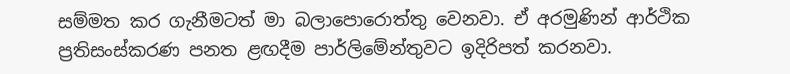සම්මත කර ගැනීමටත් මා බලාපොරොත්තු වෙනවා. ඒ අරමුණින් ආර්ථික ප්‍රතිසංස්කරණ පනත ළඟදීම පාර්ලිමේන්තුවට ඉදිරිපත් කරනවා.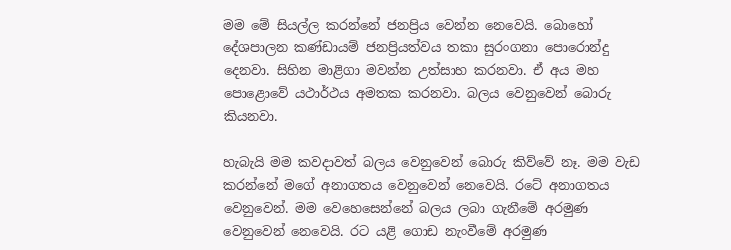මම මේ සියල්ල කරන්නේ ජනප්‍රිය වෙන්න නෙවෙයි. බොහෝ දේශපාලන කණ්ඩායම් ජනප්‍රියත්වය තකා සුරංගනා පොරොන්දු දෙනවා. සිහින මාළිගා මවන්න උත්සාහ කරනවා. ඒ අය මහ පොළොවේ යථාර්ථය අමතක කරනවා. බලය වෙනුවෙන් බොරු කියනවා.

හැබැයි මම කවදාවත් බලය වෙනුවෙන් බොරු කිව්වේ නෑ. මම වැඩ කරන්නේ මගේ අනාගතය වෙනුවෙන් නෙවෙයි. රටේ අනාගතය වෙනුවෙන්. මම වෙහෙසෙන්නේ බලය ලබා ගැනීමේ අරමුණ වෙනුවෙන් නෙවෙයි. රට යළි ගොඩ නැංවීමේ අරමුණ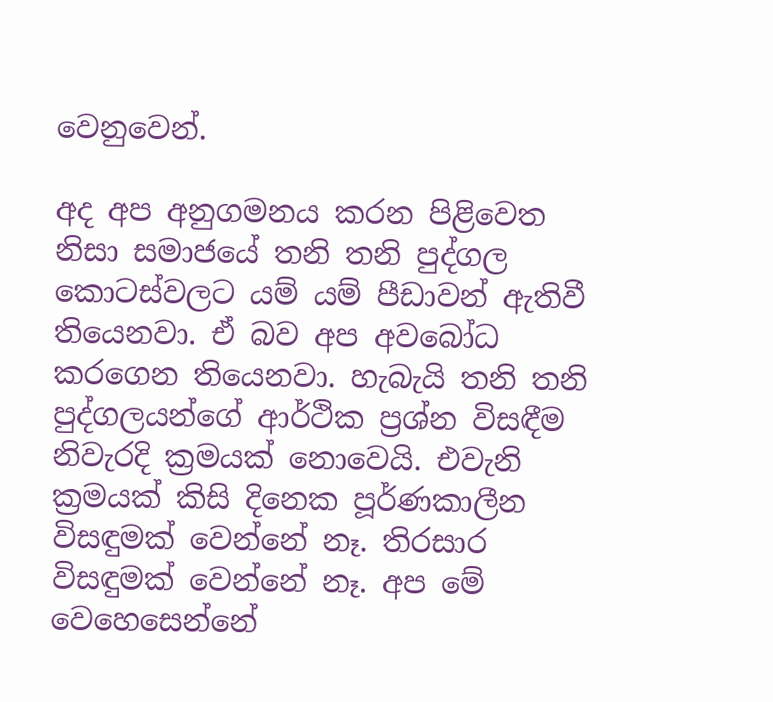වෙනුවෙන්.

අද අප අනුගමනය කරන පිළිවෙත නිසා සමාජයේ තනි තනි පුද්ගල කොටස්වලට යම් යම් පීඩාවන් ඇතිවී තියෙනවා. ඒ බව අප අවබෝධ කරගෙන තියෙනවා. හැබැයි තනි තනි පුද්ගලයන්ගේ ආර්ථික ප්‍රශ්න විසඳීම නිවැරදි ක්‍රමයක් නොවෙයි. එවැනි ක්‍රමයක් කිසි දිනෙක පූර්ණකාලීන විසඳුමක් වෙන්නේ නෑ. තිරසාර විසඳුමක් වෙන්නේ නෑ. අප මේ වෙහෙසෙන්නේ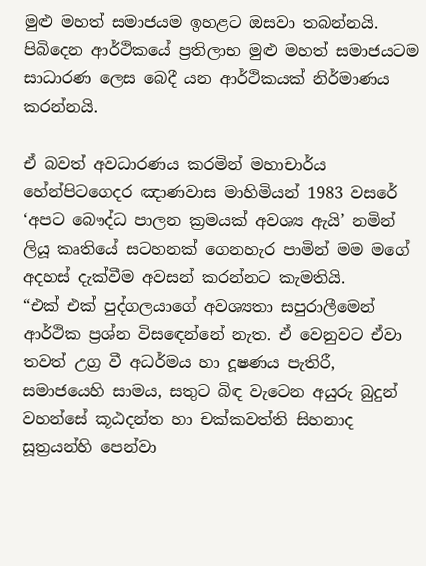මුළු මහත් සමාජයම ඉහළට ඔසවා තබන්නයි. පිබිදෙන ආර්ථිකයේ ප්‍රතිලාභ මුළු මහත් සමාජයටම සාධාරණ ලෙස බෙදී යන ආර්ථිකයක් නිර්මාණය කරන්නයි.

ඒ බවත් අවධාරණය කරමින් මහාචාර්ය හේන්පිටගෙදර ඤාණවාස මාහිමියන් 1983 වසරේ ‘අපට බෞද්ධ පාලන ක්‍රමයක් අවශ්‍ය ඇයි’ නමින් ලියූ කෘතියේ සටහනක් ගෙනහැර පාමින් මම මගේ අදහස් දැක්වීම අවසන් කරන්නට කැමතියි.
“එක් එක් පුද්ගලයාගේ අවශ්‍යතා සපුරාලීමෙන් ආර්ථික ප්‍රශ්න විසඳෙන්නේ නැත. ඒ වෙනුවට ඒවා තවත් උග්‍ර වී අධර්මය හා දූෂණය පැතිරී, සමාජයෙහි සාමය, සතුට බිඳ වැටෙන අයුරු බුදුන් වහන්සේ කූඨදන්ත හා චක්කවත්ති සිහනාද සූත්‍රයන්හි පෙන්වා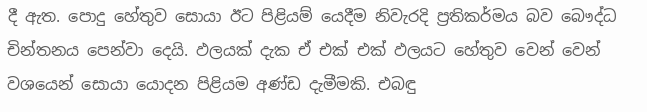දී ඇත. පොදු හේතුව සොයා ඊට පිළියම් යෙදීම නිවැරදි ප්‍රතිකර්මය බව බෞද්ධ චින්තනය පෙන්වා දෙයි. ඵලයක් දැක ඒ එක් එක් ඵලයට හේතුව වෙන් වෙන් වශයෙන් සොයා යොදන පිළියම අණ්ඩ දැමීමකි. එබඳු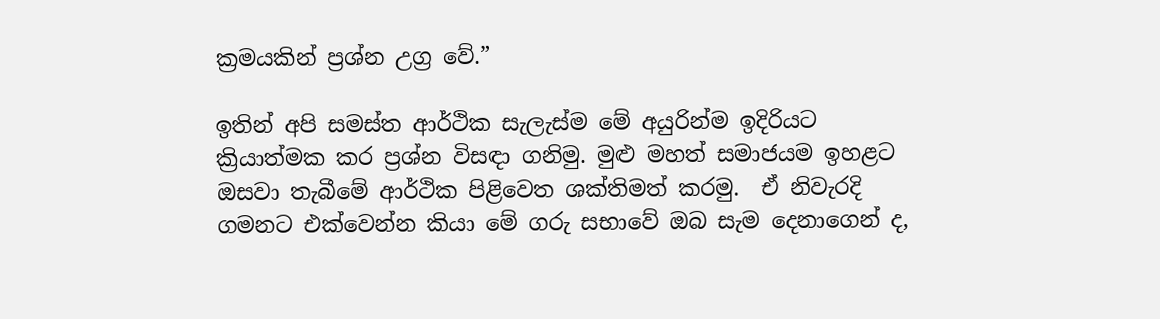ක්‍රමයකින් ප්‍රශ්න උග්‍ර වේ.”

ඉතින් අපි සමස්ත ආර්ථික සැලැස්ම මේ අයුරින්ම ඉදිරියට ක්‍රියාත්මක කර ප්‍රශ්න විසඳා ගනිමු. මුළු මහත් සමාජයම ඉහළට ඔසවා තැබීමේ ආර්ථික පිළිවෙත ශක්තිමත් කරමු.  ඒ නිවැරදි ගමනට එක්වෙන්න කියා මේ ගරු සභාවේ ඔබ සැම දෙනාගෙන් ද,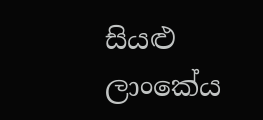සියළු ලාංකේය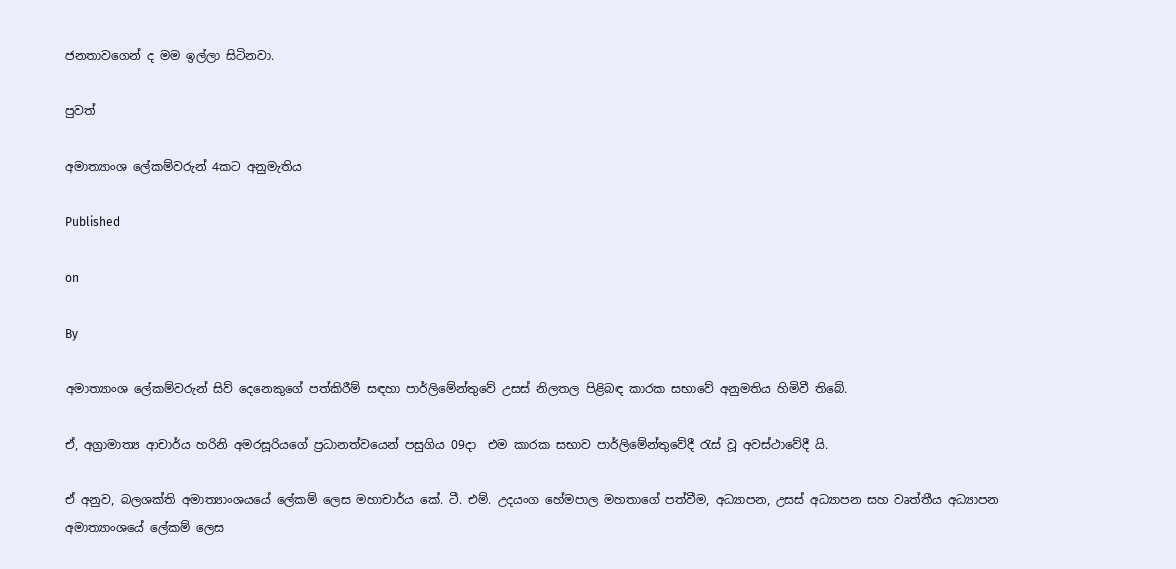ජනතාවගෙන් ද මම ඉල්ලා සිටිනවා.

පුවත්

අමාත්‍යාංශ ලේකම්වරුන් 4කට අනුමැතිය

Published

on

By

අමාත්‍යාංශ ලේකම්වරුන් සිව් දෙනෙකුගේ පත්කිරීම් සඳහා පාර්ලිමේන්තුවේ උසස් නිලතල පිළිබඳ කාරක සභාවේ අනුමතිය හිමිවී තිබේ.

ඒ, අග්‍රාමාත්‍ය ආචාර්ය හරිනි අමරසූරියගේ ප්‍රධානත්වයෙන් පසුගිය 09දා  එම කාරක සභාව පාර්ලිමේන්තුවේදී රැස් වූ අවස්ථාවේදී යි.

ඒ අනුව, බලශක්ති අමාත්‍යාංශයයේ ලේකම් ලෙස මහාචාර්ය කේ. ටී. එම්. උදයංග හේමපාල මහතාගේ පත්වීම, අධ්‍යාපන, උසස් අධ්‍යාපන සහ වෘත්තීය අධ්‍යාපන අමාත්‍යාංශයේ ලේකම් ලෙස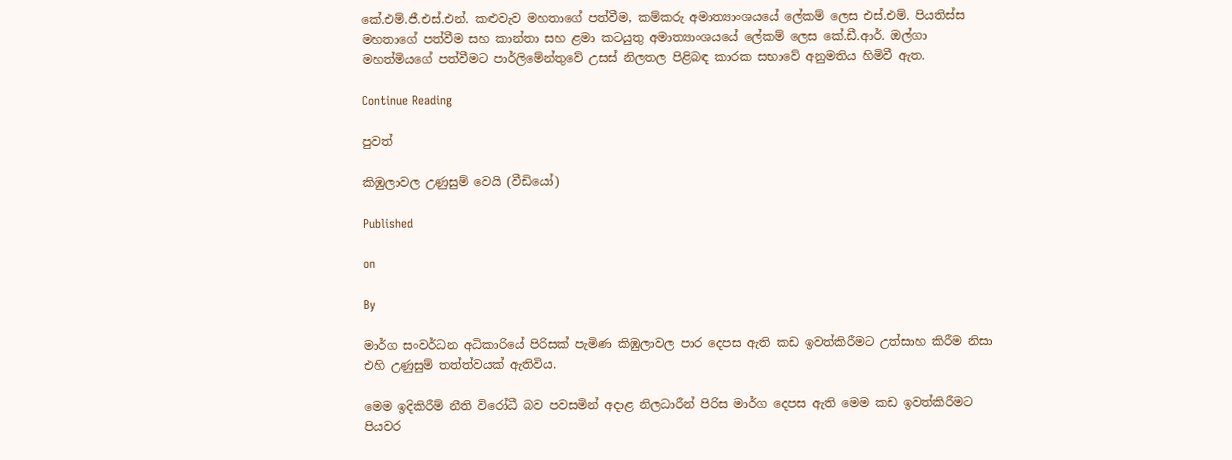කේ.එම්.ජී.එස්.එන්. කළුවැව මහතාගේ පත්වීම, කම්කරු අමාත්‍යාංශයයේ ලේකම් ලෙස එස්.එම්. පියතිස්ස මහතාගේ පත්වීම සහ කාන්තා සහ ළමා කටයුතු අමාත්‍යාංශයයේ ලේකම් ලෙස කේ.ඩී.ආර්. ඔල්ගා මහත්මියගේ පත්වීමට පාර්ලිමේන්තුවේ උසස් නිලතල පිළිබඳ කාරක සභාවේ අනුමතිය හිමිවී ඇත.

Continue Reading

පුවත්

කිඹුලාවල උණුසුම් වෙයි (වීඩියෝ)

Published

on

By

මාර්ග සංවර්ධන අධිකාරියේ පිරිසක් පැමිණ කිඹුලාවල පාර දෙපස ඇති කඩ ඉවත්කිරීමට උත්සාහ කිරීම නිසා එහි උණුසුම් තත්ත්වයක් ඇතිවිය.

මෙම ඉදිකිරීම් නීති විරෝධී බව පවසමින් අදාළ නිලධාරීන් පිරිස මාර්ග දෙපස ඇති මෙම කඩ ඉවත්කිරීමට පියවර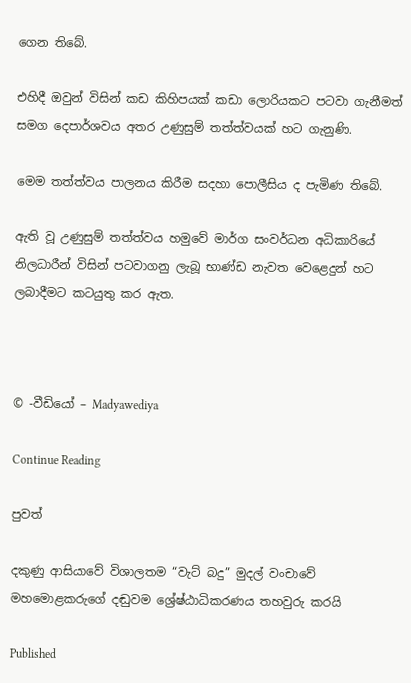ගෙන තිබේ.

එහිදී ඔවුන් විසින් කඩ කිහිපයක් කඩා ලොරියකට පටවා ගැනීමත් සමග දෙපාර්ශවය අතර උණුසුම් තත්ත්වයක් හට ගැනුණි.

මෙම තත්ත්වය පාලනය කිරීම සදහා පොලීසිය ද පැමිණ තිබේ.

ඇති වූ උණුසුම් තත්ත්වය හමුවේ මාර්ග සංවර්ධන අධිකාරියේ නිලධාරීන් විසින් පටවාගනු ලැබූ භාණ්ඩ නැවත වෙළෙදුන් හට ලබාදීමට කටයුතු කර ඇත.



© -වීඩියෝ – Madyawediya

Continue Reading

පුවත්

දකුණු ආසියාවේ විශාලතම “වැට් බදු” මුදල් වංචාවේ මහමොළකරුගේ දඬුවම ශ්‍රේෂ්ඨාධිකරණය තහවුරු කරයි

Published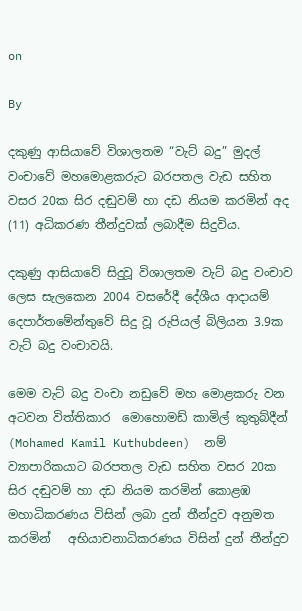on

By

දකුණු ආසියාවේ විශාලතම “වැට් බදු” මුදල් වංචාවේ මහමොළකරුට බරපතල වැඩ සහිත වසර 20ක සිර දඬුවම් හා දඩ නියම කරමින් අද (11) අධිකරණ තීන්දුවක් ලබාදීම සිදුවිය.

දකුණු ආසියාවේ සිදුවූ විශාලතම වැට් බදු වංචාව ලෙස සැලකෙන 2004 වසරේදී දේශීය ආදායම් දෙපාර්තමේන්තුවේ සිදු වූ රුපියල් බිලියන 3.9ක වැට් බදු වංචාවයි.

මෙම වැට් බදු වංචා නඩුවේ මහ මොළකරු වන අටවන විත්තිකාර  මොහොමඩ් කාමිල් කුතුබ්දීන් (Mohamed Kamil Kuthubdeen)  නම් ව්‍යාපාරිකයාට බරපතල වැඩ සහිත වසර 20ක සිර දඬුවම් හා දඩ නියම කරමින් කොළඹ මහාධිකරණය විසින් ලබා දුන් තීන්දුව අනුමත කරමින්   අභියාචනාධිකරණය විසින් දුන් තීන්දුව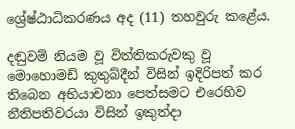ශ්‍රේෂ්ඨාධිකරණය අද (11) තහවුරු කළේය.

දඬුවම් නියම වූ විත්තිකරුවකු වූ මොහොමඩ් කුතුබ්දීන් විසින් ඉදිරිපත් කර තිබෙන අභියාචනා පෙත්සමට එරෙහිව නීතිපතිවරයා විසින් ඉකුත්දා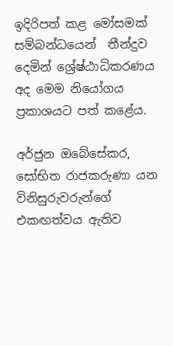ඉදිරිපත් කළ මෝසමක් සම්බන්ධයෙන්  තීන්දුව දෙමින් ශ්‍රේෂ්ඨාධිකරණය අද මෙම නියෝගය ප්‍රකාශයට පත් කළේය.

අර්ජුන ඔබේසේකර, සෝභිත රාජකරුණා යන විනිසුරුවරුන්ගේ එකඟත්වය ඇතිව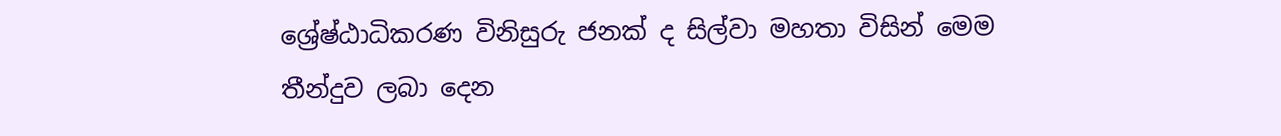ශ්‍රේෂ්ඨාධිකරණ විනිසුරු ජනක් ද සිල්වා මහතා විසින් මෙම තීන්දුව ලබා දෙන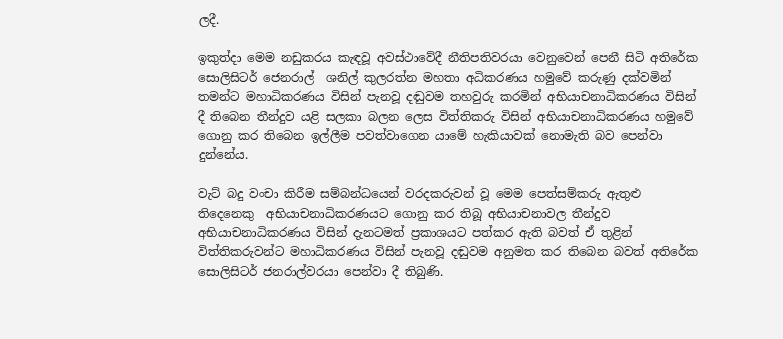ලදී.

ඉකුත්දා මෙම නඩුකරය කැඳවූ අවස්ථාවේදී නීතිපතිවරයා වෙනුවෙන් පෙනී සිටි අතිරේක සොලිසිටර් ජෙනරාල්  ශනිල් කුලරත්න මහතා අධිකරණය හමුවේ කරුණු දක්වමින් තමන්ට මහාධිකරණය විසින් පැනවූ දඬුවම තහවුරු කරමින් අභියාචනාධිකරණය විසින් දී තිබෙන තීන්දුව යළි සලකා බලන ලෙස විත්තිකරු විසින් අභියාචනාධිකරණය හමුවේ ගොනු කර තිබෙන ඉල්ලීම පවත්වාගෙන යාමේ හැකියාවක් නොමැති බව පෙන්වා දුන්නේය.

වැට් බදු වංචා කිරීම සම්බන්ධයෙන් වරදකරුවන් වූ මෙම පෙත්සම්කරු ඇතුළු තිදෙනෙකු  අභියාචනාධිකරණයට ගොනු කර තිබූ අභියාචනාවල තීන්දුව අභියාචනාධිකරණය විසින් දැනටමත් ප්‍රකාශයට පත්කර ඇති බවත් ඒ තුළින් විත්තිකරුවන්ට මහාධිකරණය විසින් පැනවූ දඬුවම අනුමත කර තිබෙන බවත් අතිරේක සොලිසිටර් ජනරාල්වරයා පෙන්වා දී තිබුණි.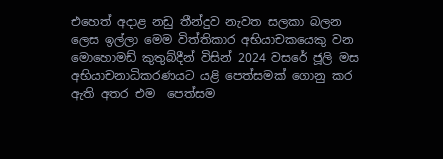එහෙත් අදාළ නඩු තීන්දුව නැවත සලකා බලන ලෙස ඉල්ලා මෙම විත්තිකාර අභියාචකයෙකු වන මොහොමඩ් කුතුබ්දීන් විසින් 2024 වසරේ ජූලි මස අභියාචනාධිකරණයට යළි පෙත්සමක් ගොනු කර ඇති අතර එම  පෙත්සම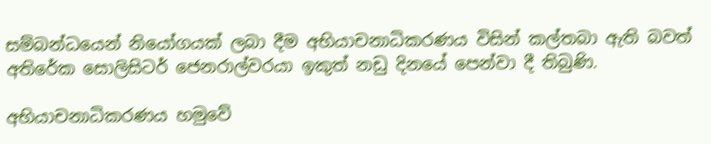සම්බන්ධයෙන් නියෝගයක් ලබා දීම අභියාචනාධිකරණය විසින් කල්තබා ඇති බවත් අතිරේක සොලිසිටර් ජෙනරාල්වරයා ඉකුත් නඩු දිනයේ පෙන්වා දී තිබුණි.

අභියාචනාධිකරණය හමුවේ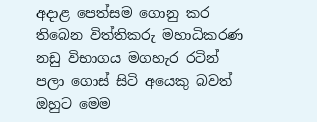අදාළ පෙත්සම ගොනු කර තිබෙන විත්තිකරු මහාධිකරණ නඩු විභාගය මගහැර රටින් පලා ගොස් සිටි අයෙකු බවත් ඔහුට මෙම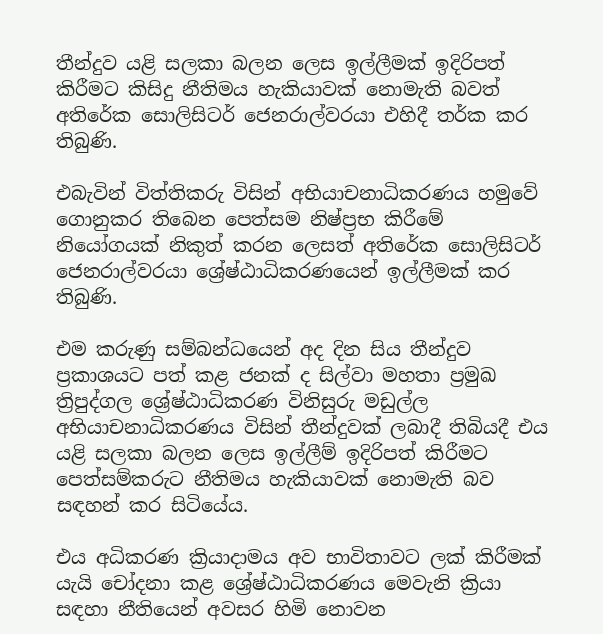තීන්දුව යළි සලකා බලන ලෙස ඉල්ලීමක් ඉදිරිපත් කිරීමට කිසිදු නීතිමය හැකියාවක් නොමැති බවත් අතිරේක සොලිසිටර් ජෙනරාල්වරයා එහිදී තර්ක කර තිබුණි.

එබැවින් විත්තිකරු විසින් අභියාචනාධිකරණය හමුවේ ගොනුකර තිබෙන පෙත්සම නිෂ්ප්‍රභ කිරීමේ නියෝගයක් නිකුත් කරන ලෙසත් අතිරේක සොලිසිටර් ජෙනරාල්වරයා ශ්‍රේෂ්ඨාධිකරණයෙන් ඉල්ලීමක් කර තිබුණි.

එම කරුණු සම්බන්ධයෙන් අද දින සිය තීන්දුව ප්‍රකාශයට පත් කළ ජනක් ද සිල්වා මහතා ප්‍රමුඛ ත්‍රිපුද්ගල ශ්‍රේෂ්ඨාධිකරණ විනිසුරු මඩුල්ල අභියාචනාධිකරණය විසින් තීන්දුවක් ලබාදී තිබියදී එය යළි සලකා බලන ලෙස ඉල්ලීම් ඉදිරිපත් කිරීමට පෙත්සම්කරුට නීතිමය හැකියාවක් නොමැති බව සඳහන් කර සිටියේය.

එය අධිකරණ ක්‍රියාදාමය අව භාවිතාවට ලක් කිරීමක් යැයි චෝදනා කළ ශ්‍රේෂ්ඨාධිකරණය මෙවැනි ක්‍රියා සඳහා නීතියෙන් අවසර හිමි නොවන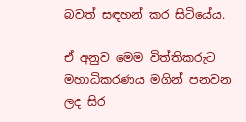බවත් සඳහන් කර සිටියේය.

ඒ අනුව මෙම විත්තිකරුට මහාධිකරණය මගින් පනවන ලද සිර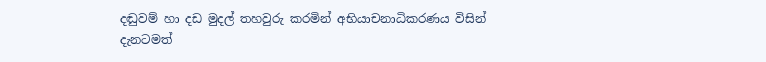දඬුවම් හා දඩ මුදල් තහවුරු කරමින් අභියාචනාධිකරණය විසින් දැනටමත්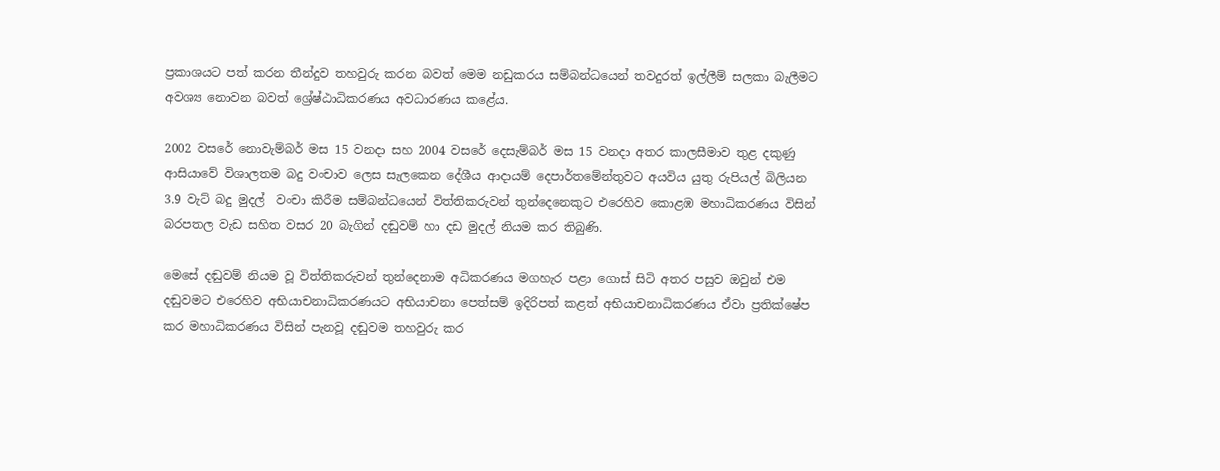ප්‍රකාශයට පත් කරන තීන්දුව තහවුරු කරන බවත් මෙම නඩුකරය සම්බන්ධයෙන් තවදුරත් ඉල්ලීම් සලකා බැලීමට අවශ්‍ය නොවන බවත් ශ්‍රේෂ්ඨාධිකරණය අවධාරණය කළේය.

2002 වසරේ නොවැම්බර් මස 15 වනදා සහ 2004 වසරේ දෙසැම්බර් මස 15 වනදා අතර කාලසීමාව තුළ දකුණු ආසියාවේ විශාලතම බදු වංචාව ලෙස සැලකෙන දේශීය ආදායම් දෙපාර්තමේන්තුවට අයවිය යුතු රුපියල් බිලියන 3.9 වැට් බදු මුදල්  වංචා කිරීම සම්බන්ධයෙන් විත්තිකරුවන් තුන්දෙනෙකුට එරෙහිව කොළඹ මහාධිකරණය විසින් බරපතල වැඩ සහිත වසර 20 බැගින් දඬුවම් හා දඩ මුදල් නියම කර තිබුණි.

මෙසේ දඬුවම් නියම වූ විත්තිකරුවන් තුන්දෙනාම අධිකරණය මගහැර පළා ගොස් සිටි අතර පසුව ඔවුන් එම දඬුවමට එරෙහිව අභියාචනාධිකරණයට අභියාචනා පෙත්සම් ඉදිරිපත් කළත් අභියාචනාධිකරණය ඒවා ප්‍රතික්ෂේප කර මහාධිකරණය විසින් පැනවූ දඬුවම තහවුරු කර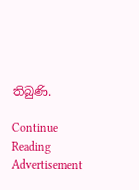තිබුණි.

Continue Reading
Advertisement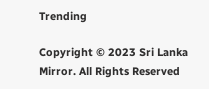Trending

Copyright © 2023 Sri Lanka Mirror. All Rights Reserved